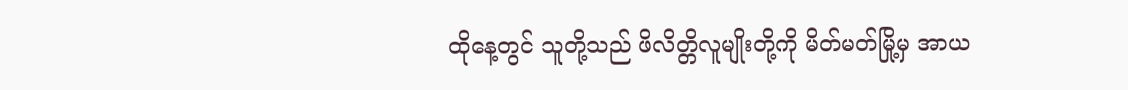ထိုနေ့တွင် သူတို့သည် ဖိလိတ္တိလူမျိုးတို့ကို မိတ်မတ်မြို့မှ အာယ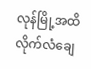လုန်မြို့အထိ လိုက်လံချေ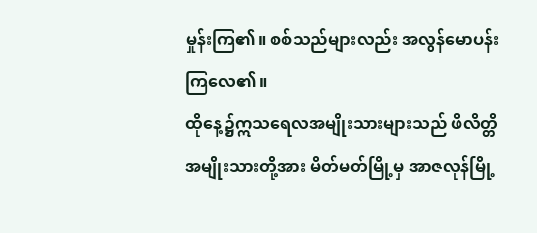မှုန်းကြ၏။ စစ်သည်များလည်း အလွန်မောပန်းကြလေ၏။
ထိုနေ့၌ဣသရေလအမျိုးသားများသည် ဖိလိတ္တိအမျိုးသားတို့အား မိတ်မတ်မြို့မှ အာဇလုန်မြို့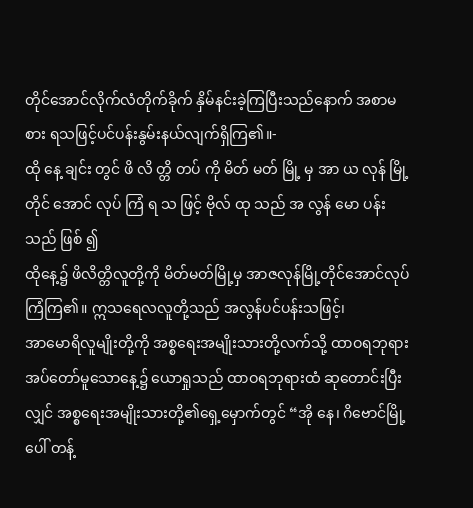တိုင်အောင်လိုက်လံတိုက်ခိုက် နှိမ်နင်းခဲ့ကြပြီးသည်နောက် အစာမစား ရသဖြင့်ပင်ပန်းနွမ်းနယ်လျက်ရှိကြ၏။-
ထို နေ့ ချင်း တွင် ဖိ လိ တ္တိ တပ် ကို မိတ် မတ် မြို့ မှ အာ ယ လုန် မြို့ တိုင် အောင် လုပ် ကြံ ရ သ ဖြင့် ဗိုလ် ထု သည် အ လွန် မော ပန်း သည် ဖြစ် ၍
ထိုနေ့၌ ဖိလိတ္တိလူတို့ကို မိတ်မတ်မြို့မှ အာဇလုန်မြို့တိုင်အောင်လုပ်ကြံကြ၏။ ဣသရေလလူတို့သည် အလွန်ပင်ပန်းသဖြင့်၊
အာမောရိလူမျိုးတို့ကို အစ္စရေးအမျိုးသားတို့လက်သို့ ထာဝရဘုရားအပ်တော်မူသောနေ့၌ ယောရှုသည် ထာဝရဘုရားထံ ဆုတောင်းပြီးလျှင် အစ္စရေးအမျိုးသားတို့၏ရှေ့မှောက်တွင် “အို နေ၊ ဂိဗောင်မြို့ပေါ် တန့်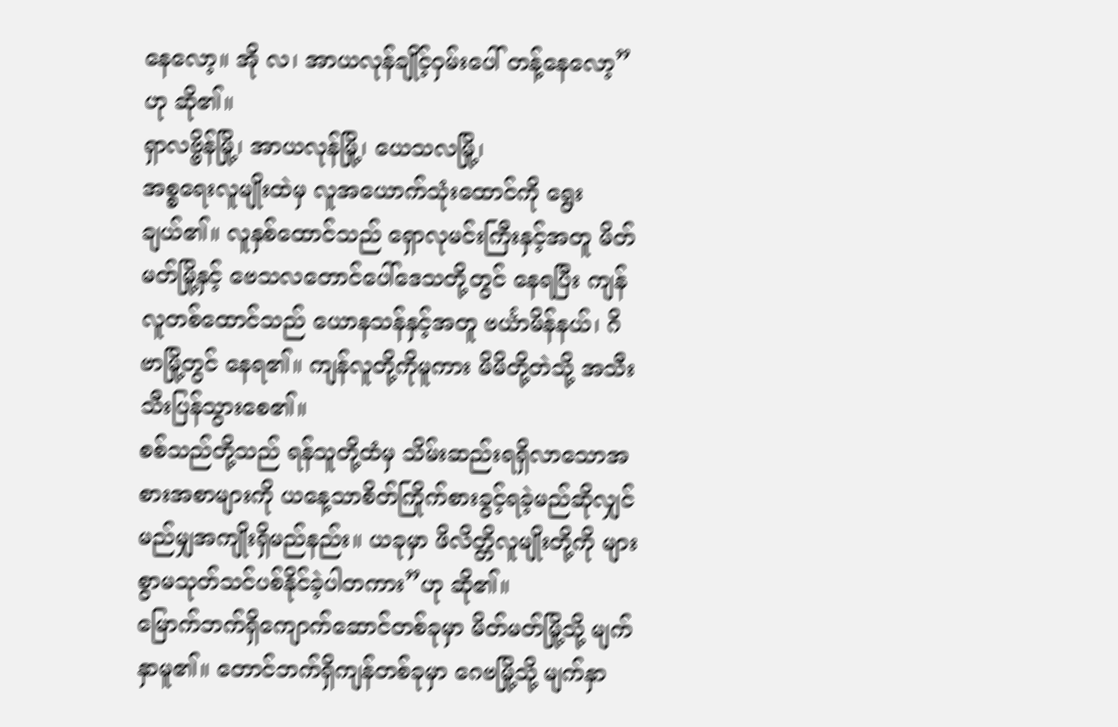နေလော့။ အို လ၊ အာယလုန်ချိုင့်ဝှမ်းပေါ် တန့်နေလော့”ဟု ဆို၏။
ရှာလဗ္ဗိန်မြို့၊ အာယလုန်မြို့၊ ယေသလမြို့၊
အစ္စရေးလူမျိုးထဲမှ လူအယောက်သုံးထောင်ကို ရွေးချယ်၏။ လူနှစ်ထောင်သည် ရှောလုမင်းကြီးနှင့်အတူ မိတ်မတ်မြို့နှင့် ဗေသလတောင်ပေါ်ဒေသတို့တွင် နေရပြီး ကျန်လူတစ်ထောင်သည် ယောနသန်နှင့်အတူ ဗင်္ယာမိန်နယ်၊ ဂိဗာမြို့တွင် နေရ၏။ ကျန်လူတို့ကိုမူကား မိမိတို့တဲသို့ အသီးသီးပြန်သွားစေ၏။
စစ်သည်တို့သည် ရန်သူတို့ထံမှ သိမ်းဆည်းရရှိလာသောအစားအစာများကို ယနေ့သာစိတ်ကြိုက်စားခွင့်ရခဲ့မည်ဆိုလျှင် မည်မျှအကျိုးရှိမည်နည်း။ ယခုမှာ ဖိလိတ္တိလူမျိုးတို့ကို များစွာမသုတ်သင်ပစ်နိုင်ခဲ့ပါတကား”ဟု ဆို၏။
မြောက်ဘက်ရှိကျောက်ဆောင်တစ်ခုမှာ မိတ်မတ်မြို့သို့ မျက်နှာမူ၏။ တောင်ဘက်ရှိကျန်တစ်ခုမှာ ဂေဗမြို့သို့ မျက်နှာ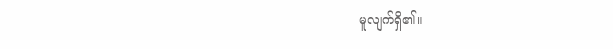မူလျက်ရှိ၏။